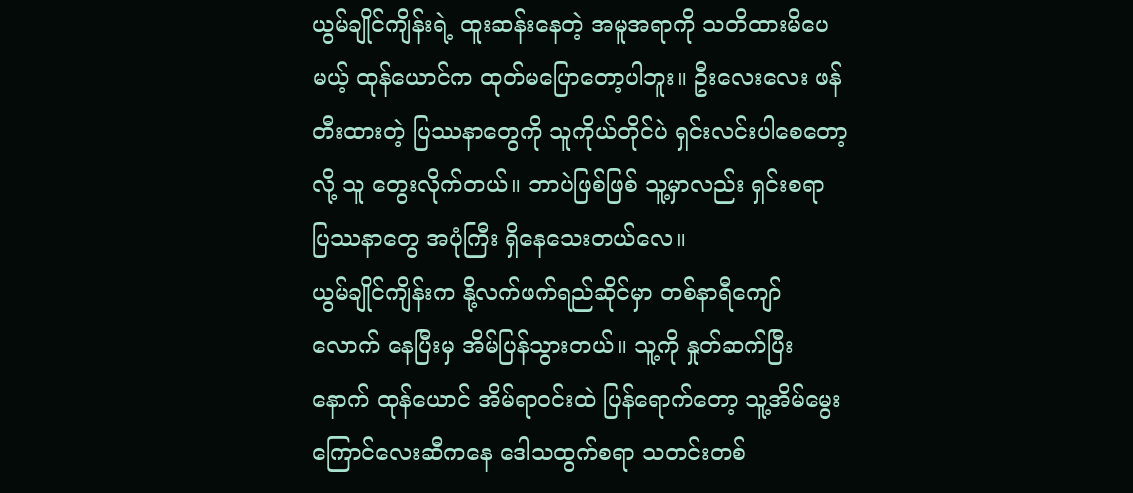ယွမ်ချိုင်ကျိန်းရဲ့ ထူးဆန်းနေတဲ့ အမူအရာကို သတိထားမိပေမယ့် ထုန်ယောင်က ထုတ်မပြောတော့ပါဘူး။ ဦးလေးလေး ဖန်တီးထားတဲ့ ပြဿနာတွေကို သူကိုယ်တိုင်ပဲ ရှင်းလင်းပါစေတော့လို့ သူ တွေးလိုက်တယ်။ ဘာပဲဖြစ်ဖြစ် သူ့မှာလည်း ရှင်းစရာ ပြဿနာတွေ အပုံကြီး ရှိနေသေးတယ်လေ။
ယွမ်ချိုင်ကျိန်းက နို့လက်ဖက်ရည်ဆိုင်မှာ တစ်နာရီကျော်လောက် နေပြီးမှ အိမ်ပြန်သွားတယ်။ သူ့ကို နှုတ်ဆက်ပြီးနောက် ထုန်ယောင် အိမ်ရာဝင်းထဲ ပြန်ရောက်တော့ သူ့အိမ်မွေးကြောင်လေးဆီကနေ ဒေါသထွက်စရာ သတင်းတစ်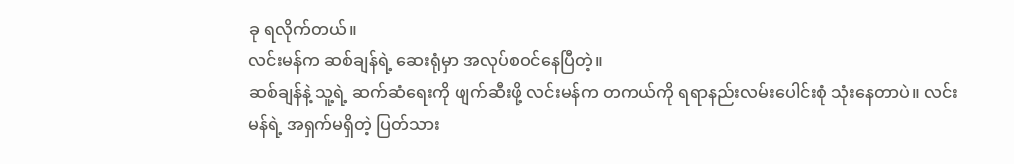ခု ရလိုက်တယ်။
လင်းမန်က ဆစ်ချန်ရဲ့ ဆေးရုံမှာ အလုပ်စဝင်နေပြီတဲ့။
ဆစ်ချန်နဲ့ သူ့ရဲ့ ဆက်ဆံရေးကို ဖျက်ဆီးဖို့ လင်းမန်က တကယ်ကို ရရာနည်းလမ်းပေါင်းစုံ သုံးနေတာပဲ။ လင်းမန်ရဲ့ အရှက်မရှိတဲ့ ပြတ်သား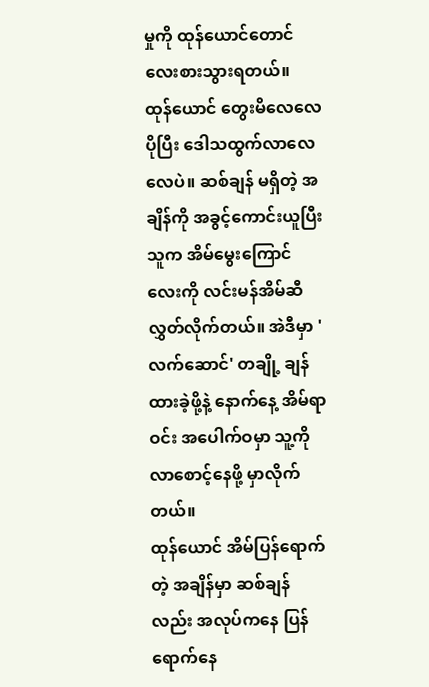မှုကို ထုန်ယောင်တောင် လေးစားသွားရတယ်။
ထုန်ယောင် တွေးမိလေလေ ပိုပြီး ဒေါသထွက်လာလေလေပဲ။ ဆစ်ချန် မရှိတဲ့ အချိန်ကို အခွင့်ကောင်းယူပြီး သူက အိမ်မွေးကြောင်လေးကို လင်းမန်အိမ်ဆီ လွှတ်လိုက်တယ်။ အဲဒီမှာ 'လက်ဆောင်' တချို့ ချန်ထားခဲ့ဖို့နဲ့ နောက်နေ့ အိမ်ရာဝင်း အပေါက်ဝမှာ သူ့ကို လာစောင့်နေဖို့ မှာလိုက်တယ်။
ထုန်ယောင် အိမ်ပြန်ရောက်တဲ့ အချိန်မှာ ဆစ်ချန်လည်း အလုပ်ကနေ ပြန်ရောက်နေ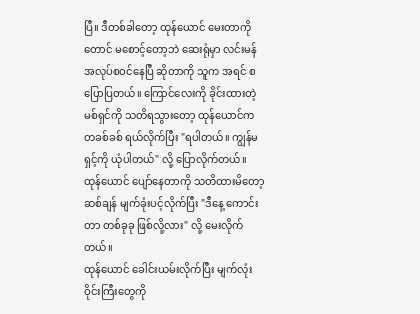ပြီ။ ဒီတစ်ခါတော့ ထုန်ယောင် မေးတာကိုတောင် မစောင့်တော့ဘဲ ဆေးရုံမှာ လင်းမန် အလုပ်စဝင်နေပြီ ဆိုတာကို သူက အရင် စပြောပြတယ်။ ကြောင်လေးကို ခိုင်းထားတဲ့ မစ်ရှင်ကို သတိရသွားတော့ ထုန်ယောင်က တခစ်ခစ် ရယ်လိုက်ပြီး "ရပါတယ်။ ကျွန်မ ရှင့်ကို ယုံပါတယ်" လို့ ပြောလိုက်တယ်။
ထုန်ယောင် ပျော်နေတာကို သတိထားမိတော့ ဆစ်ချန် မျက်ခုံးပင့်လိုက်ပြီး "ဒီနေ့ ကောင်းတာ တစ်ခုခု ဖြစ်လို့လား" လို့ မေးလိုက်တယ်။
ထုန်ယောင် ခေါင်းယမ်းလိုက်ပြီး မျက်လုံးဝိုင်းကြီးတွေကို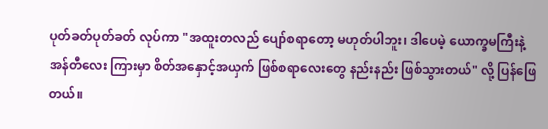ပုတ်ခတ်ပုတ်ခတ် လုပ်ကာ "အထူးတလည် ပျော်စရာတော့ မဟုတ်ပါဘူး၊ ဒါပေမဲ့ ယောက္ခမကြီးနဲ့ အန်တီလေး ကြားမှာ စိတ်အနှောင့်အယှက် ဖြစ်စရာလေးတွေ နည်းနည်း ဖြစ်သွားတယ်" လို့ ပြန်ဖြေတယ်။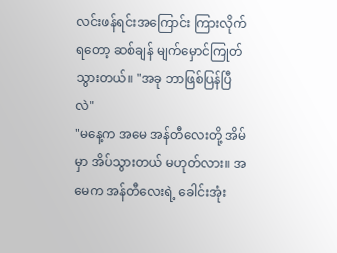လင်းဖန်ရင်းအကြောင်း ကြားလိုက်ရတော့ ဆစ်ချန် မျက်မှောင်ကြုတ်သွားတယ်။ "အခု ဘာဖြစ်ပြန်ပြီလဲ"
"မနေ့က အမေ အန်တီလေးတို့ အိမ်မှာ အိပ်သွားတယ် မဟုတ်လား။ အမေက အန်တီလေးရဲ့ ခေါင်းအုံး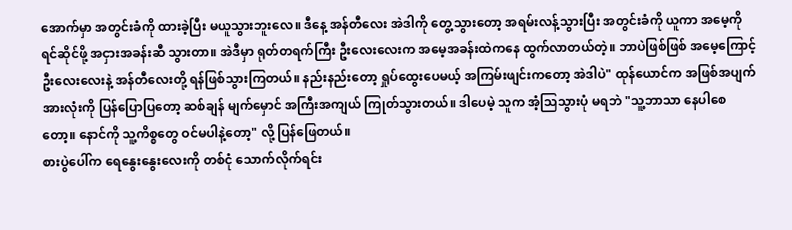အောက်မှာ အတွင်းခံကို ထားခဲ့ပြီး မယူသွားဘူးလေ။ ဒီနေ့ အန်တီလေး အဲဒါကို တွေ့သွားတော့ အရမ်းလန့်သွားပြီး အတွင်းခံကို ယူကာ အမေ့ကို ရင်ဆိုင်ဖို့ အငှားအခန်းဆီ သွားတာ။ အဲဒီမှာ ရုတ်တရက်ကြီး ဦးလေးလေးက အမေ့အခန်းထဲကနေ ထွက်လာတယ်တဲ့။ ဘာပဲဖြစ်ဖြစ် အမေ့ကြောင့် ဦးလေးလေးနဲ့ အန်တီလေးတို့ ရန်ဖြစ်သွားကြတယ်။ နည်းနည်းတော့ ရှုပ်ထွေးပေမယ့် အကြမ်းဖျင်းကတော့ အဲဒါပဲ" ထုန်ယောင်က အဖြစ်အပျက် အားလုံးကို ပြန်ပြောပြတော့ ဆစ်ချန် မျက်မှောင် အကြီးအကျယ် ကြုတ်သွားတယ်။ ဒါပေမဲ့ သူက အံ့သြသွားပုံ မရဘဲ "သူ့ဘာသာ နေပါစေတော့။ နောင်ကို သူ့ကိစ္စတွေ ဝင်မပါနဲ့တော့" လို့ ပြန်ဖြေတယ်။
စားပွဲပေါ်က ရေနွေးနွေးလေးကို တစ်ငုံ သောက်လိုက်ရင်း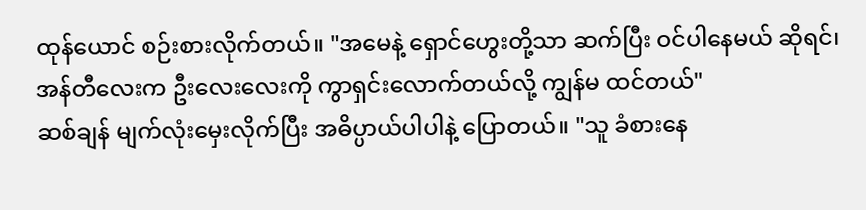ထုန်ယောင် စဉ်းစားလိုက်တယ်။ "အမေနဲ့ ရှောင်ဟွေးတို့သာ ဆက်ပြီး ဝင်ပါနေမယ် ဆိုရင်၊ အန်တီလေးက ဦးလေးလေးကို ကွာရှင်းလောက်တယ်လို့ ကျွန်မ ထင်တယ်"
ဆစ်ချန် မျက်လုံးမှေးလိုက်ပြီး အဓိပ္ပာယ်ပါပါနဲ့ ပြောတယ်။ "သူ ခံစားနေ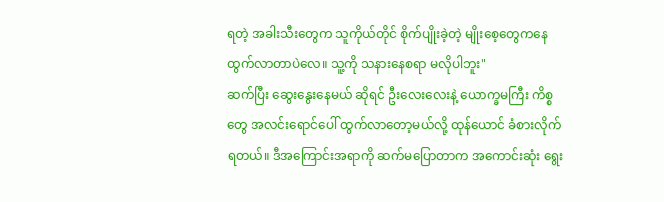ရတဲ့ အခါးသီးတွေက သူကိုယ်တိုင် စိုက်ပျိုးခဲ့တဲ့ မျိုးစေ့တွေကနေ ထွက်လာတာပဲလေ။ သူ့ကို သနားနေစရာ မလိုပါဘူး"
ဆက်ပြီး ဆွေးနွေးနေမယ် ဆိုရင် ဦးလေးလေးနဲ့ ယောက္ခမကြီး ကိစ္စတွေ အလင်းရောင်ပေါ် ထွက်လာတော့မယ်လို့ ထုန်ယောင် ခံစားလိုက်ရတယ်။ ဒီအကြောင်းအရာကို ဆက်မပြောတာက အကောင်းဆုံး ရွေး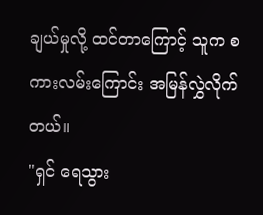ချယ်မှုလို့ ထင်တာကြောင့် သူက စကားလမ်းကြောင်း အမြန်လွှဲလိုက်တယ်။
"ရှင် ရေသွား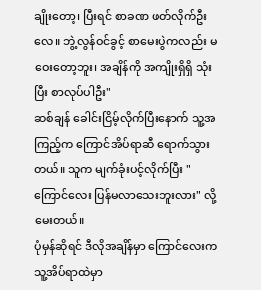ချိုးတော့၊ ပြီးရင် စာခဏ ဖတ်လိုက်ဦးလေ။ ဘွဲ့လွန်ဝင်ခွင့် စာမေးပွဲကလည်း မဝေးတော့ဘူး၊ အချိန်ကို အကျိုးရှိရှိ သုံးပြီး စာလုပ်ပါဦး"
ဆစ်ချန် ခေါင်းငြိမ့်လိုက်ပြီးနောက် သူ့အကြည့်က ကြောင်အိပ်ရာဆီ ရောက်သွားတယ်။ သူက မျက်ခုံးပင့်လိုက်ပြီး "ကြောင်လေး ပြန်မလာသေးဘူးလား" လို့ မေးတယ်။
ပုံမှန်ဆိုရင် ဒီလိုအချိန်မှာ ကြောင်လေးက သူ့အိပ်ရာထဲမှာ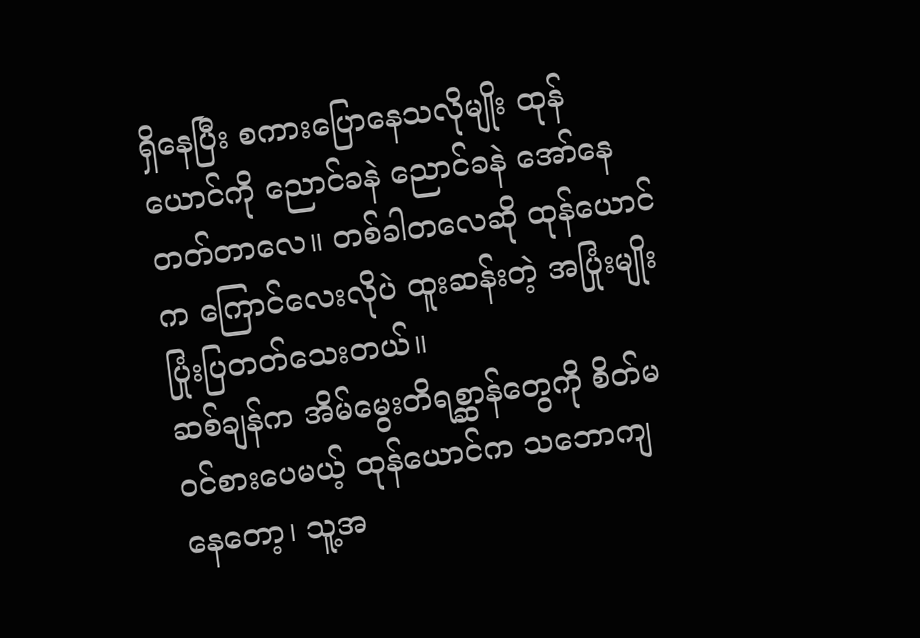ရှိနေပြီး စကားပြောနေသလိုမျိုး ထုန်ယောင်ကို ညောင်ခနဲ ညောင်ခနဲ အော်နေတတ်တာလေ။ တစ်ခါတလေဆို ထုန်ယောင်က ကြောင်လေးလိုပဲ ထူးဆန်းတဲ့ အပြုံးမျိုး ပြုံးပြတတ်သေးတယ်။
ဆစ်ချန်က အိမ်မွေးတိရစ္ဆာန်တွေကို စိတ်မဝင်စားပေမယ့် ထုန်ယောင်က သဘောကျနေတော့၊ သူ့အ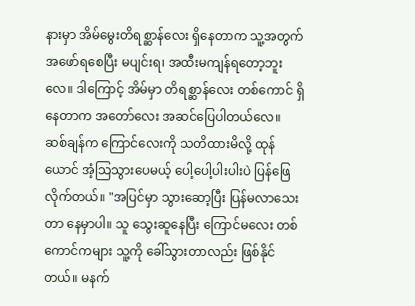နားမှာ အိမ်မွေးတိရစ္ဆာန်လေး ရှိနေတာက သူ့အတွက် အဖော်ရစေပြီး မပျင်းရ၊ အထီးမကျန်ရတော့ဘူးလေ။ ဒါကြောင့် အိမ်မှာ တိရစ္ဆာန်လေး တစ်ကောင် ရှိနေတာက အတော်လေး အဆင်ပြေပါတယ်လေ။
ဆစ်ချန်က ကြောင်လေးကို သတိထားမိလို့ ထုန်ယောင် အံ့သြသွားပေမယ့် ပေါ့ပေါ့ပါးပါးပဲ ပြန်ဖြေလိုက်တယ်။ "အပြင်မှာ သွားဆော့ပြီး ပြန်မလာသေးတာ နေမှာပါ။ သူ သွေးဆူနေပြီး ကြောင်မလေး တစ်ကောင်ကများ သူ့ကို ခေါ်သွားတာလည်း ဖြစ်နိုင်တယ်။ မနက်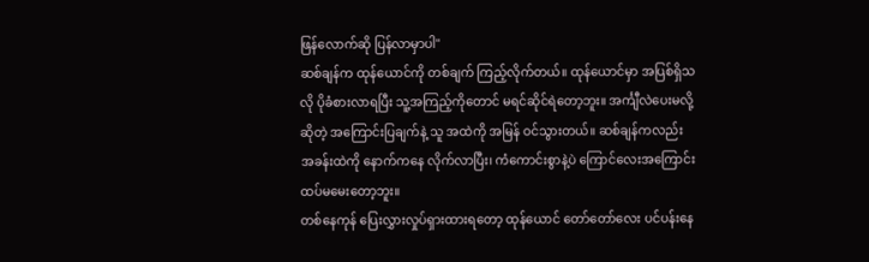ဖြန်လောက်ဆို ပြန်လာမှာပါ"
ဆစ်ချန်က ထုန်ယောင်ကို တစ်ချက် ကြည့်လိုက်တယ်။ ထုန်ယောင်မှာ အပြစ်ရှိသလို ပိုခံစားလာရပြီး သူ့အကြည့်ကိုတောင် မရင်ဆိုင်ရဲတော့ဘူး။ အင်္ကျီလဲပေးမလို့ ဆိုတဲ့ အကြောင်းပြချက်နဲ့ သူ အထဲကို အမြန် ဝင်သွားတယ်။ ဆစ်ချန်ကလည်း အခန်းထဲကို နောက်ကနေ လိုက်လာပြီး၊ ကံကောင်းစွာနဲ့ပဲ ကြောင်လေးအကြောင်း ထပ်မမေးတော့ဘူး။
တစ်နေကုန် ပြေးလွှားလှုပ်ရှားထားရတော့ ထုန်ယောင် တော်တော်လေး ပင်ပန်းနေ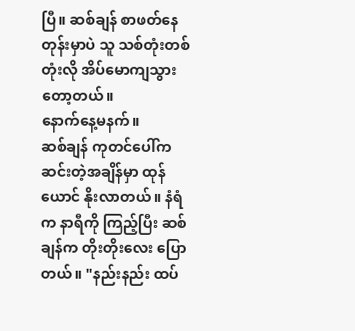ပြီ။ ဆစ်ချန် စာဖတ်နေတုန်းမှာပဲ သူ သစ်တုံးတစ်တုံးလို အိပ်မောကျသွားတော့တယ်။
နောက်နေ့မနက်။
ဆစ်ချန် ကုတင်ပေါ်က ဆင်းတဲ့အချိန်မှာ ထုန်ယောင် နိုးလာတယ်။ နံရံက နာရီကို ကြည့်ပြီး ဆစ်ချန်က တိုးတိုးလေး ပြောတယ်။ "နည်းနည်း ထပ်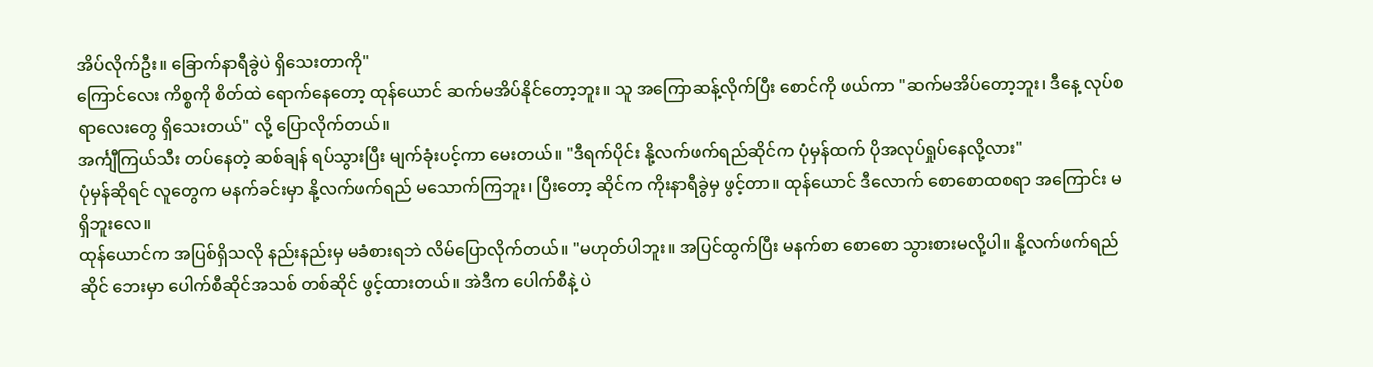အိပ်လိုက်ဦး။ ခြောက်နာရီခွဲပဲ ရှိသေးတာကို"
ကြောင်လေး ကိစ္စကို စိတ်ထဲ ရောက်နေတော့ ထုန်ယောင် ဆက်မအိပ်နိုင်တော့ဘူး။ သူ အကြောဆန့်လိုက်ပြီး စောင်ကို ဖယ်ကာ "ဆက်မအိပ်တော့ဘူး၊ ဒီနေ့ လုပ်စရာလေးတွေ ရှိသေးတယ်" လို့ ပြောလိုက်တယ်။
အင်္ကျီကြယ်သီး တပ်နေတဲ့ ဆစ်ချန် ရပ်သွားပြီး မျက်ခုံးပင့်ကာ မေးတယ်။ "ဒီရက်ပိုင်း နို့လက်ဖက်ရည်ဆိုင်က ပုံမှန်ထက် ပိုအလုပ်ရှုပ်နေလို့လား"
ပုံမှန်ဆိုရင် လူတွေက မနက်ခင်းမှာ နို့လက်ဖက်ရည် မသောက်ကြဘူး၊ ပြီးတော့ ဆိုင်က ကိုးနာရီခွဲမှ ဖွင့်တာ။ ထုန်ယောင် ဒီလောက် စောစောထစရာ အကြောင်း မရှိဘူးလေ။
ထုန်ယောင်က အပြစ်ရှိသလို နည်းနည်းမှ မခံစားရဘဲ လိမ်ပြောလိုက်တယ်။ "မဟုတ်ပါဘူး။ အပြင်ထွက်ပြီး မနက်စာ စောစော သွားစားမလို့ပါ။ နို့လက်ဖက်ရည်ဆိုင် ဘေးမှာ ပေါက်စီဆိုင်အသစ် တစ်ဆိုင် ဖွင့်ထားတယ်။ အဲဒီက ပေါက်စီနဲ့ ပဲ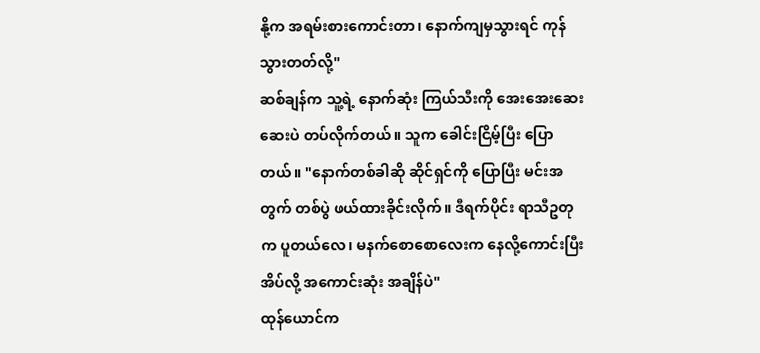နို့က အရမ်းစားကောင်းတာ၊ နောက်ကျမှသွားရင် ကုန်သွားတတ်လို့"
ဆစ်ချန်က သူ့ရဲ့ နောက်ဆုံး ကြယ်သီးကို အေးအေးဆေးဆေးပဲ တပ်လိုက်တယ်။ သူက ခေါင်းငြိမ့်ပြီး ပြောတယ်။ "နောက်တစ်ခါဆို ဆိုင်ရှင်ကို ပြောပြီး မင်းအတွက် တစ်ပွဲ ဖယ်ထားခိုင်းလိုက်။ ဒီရက်ပိုင်း ရာသီဥတုက ပူတယ်လေ၊ မနက်စောစောလေးက နေလို့ကောင်းပြီး အိပ်လို့ အကောင်းဆုံး အချိန်ပဲ"
ထုန်ယောင်က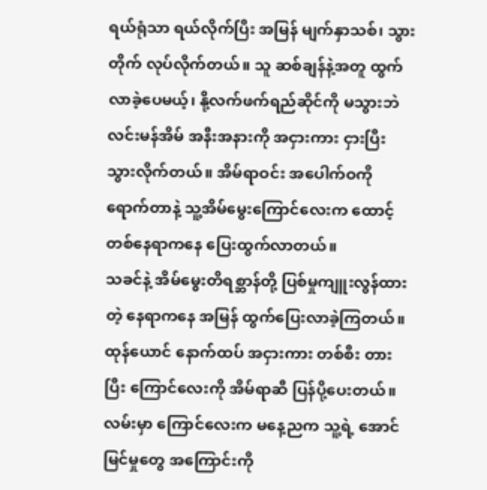ရယ်ရုံသာ ရယ်လိုက်ပြီး အမြန် မျက်နှာသစ်၊ သွားတိုက် လုပ်လိုက်တယ်။ သူ ဆစ်ချန်နဲ့အတူ ထွက်လာခဲ့ပေမယ့်၊ နို့လက်ဖက်ရည်ဆိုင်ကို မသွားဘဲ လင်းမန်အိမ် အနီးအနားကို အငှားကား ငှားပြီး သွားလိုက်တယ်။ အိမ်ရာဝင်း အပေါက်ဝကို ရောက်တာနဲ့ သူ့အိမ်မွေးကြောင်လေးက ထောင့်တစ်နေရာကနေ ပြေးထွက်လာတယ်။
သခင်နဲ့ အိမ်မွေးတိရစ္ဆာန်တို့ ပြစ်မှုကျူးလွန်ထားတဲ့ နေရာကနေ အမြန် ထွက်ပြေးလာခဲ့ကြတယ်။
ထုန်ယောင် နောက်ထပ် အငှားကား တစ်စီး တားပြီး ကြောင်လေးကို အိမ်ရာဆီ ပြန်ပို့ပေးတယ်။ လမ်းမှာ ကြောင်လေးက မနေ့ညက သူ့ရဲ့ အောင်မြင်မှုတွေ အကြောင်းကို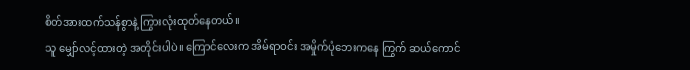စိတ်အားထက်သန်စွာနဲ့ ကြွားလုံးထုတ်နေတယ်။
သူ မျှော်လင့်ထားတဲ့ အတိုင်းပါပဲ။ ကြောင်လေးက အိမ်ရာဝင်း အမှိုက်ပုံဘေးကနေ ကြွက် ဆယ်ကောင်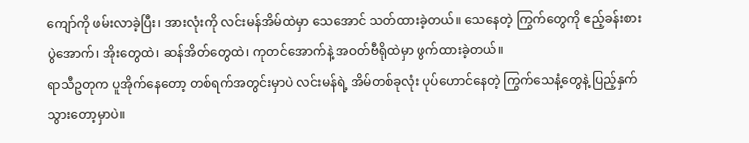ကျော်ကို ဖမ်းလာခဲ့ပြီး၊ အားလုံးကို လင်းမန်အိမ်ထဲမှာ သေအောင် သတ်ထားခဲ့တယ်။ သေနေတဲ့ ကြွက်တွေကို ဧည့်ခန်းစားပွဲအောက်၊ အိုးတွေထဲ၊ ဆန်အိတ်တွေထဲ၊ ကုတင်အောက်နဲ့ အဝတ်ဗီရိုထဲမှာ ဖွက်ထားခဲ့တယ်။
ရာသီဥတုက ပူအိုက်နေတော့ တစ်ရက်အတွင်းမှာပဲ လင်းမန်ရဲ့ အိမ်တစ်ခုလုံး ပုပ်ဟောင်နေတဲ့ ကြွက်သေနံ့တွေနဲ့ ပြည့်နှက်သွားတော့မှာပဲ။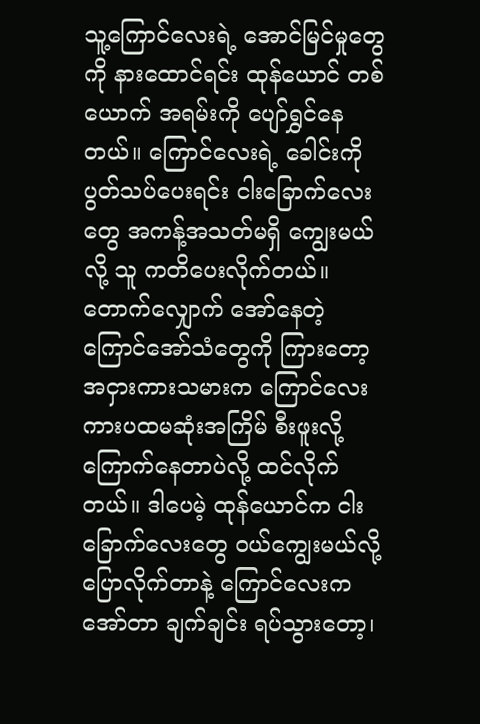သူ့ကြောင်လေးရဲ့ အောင်မြင်မှုတွေကို နားထောင်ရင်း ထုန်ယောင် တစ်ယောက် အရမ်းကို ပျော်ရွှင်နေတယ်။ ကြောင်လေးရဲ့ ခေါင်းကို ပွတ်သပ်ပေးရင်း ငါးခြောက်လေးတွေ အကန့်အသတ်မရှိ ကျွေးမယ်လို့ သူ ကတိပေးလိုက်တယ်။
တောက်လျှောက် အော်နေတဲ့ ကြောင်အော်သံတွေကို ကြားတော့ အငှားကားသမားက ကြောင်လေး ကားပထမဆုံးအကြိမ် စီးဖူးလို့ ကြောက်နေတာပဲလို့ ထင်လိုက်တယ်။ ဒါပေမဲ့ ထုန်ယောင်က ငါးခြောက်လေးတွေ ဝယ်ကျွေးမယ်လို့ ပြောလိုက်တာနဲ့ ကြောင်လေးက အော်တာ ချက်ချင်း ရပ်သွားတော့၊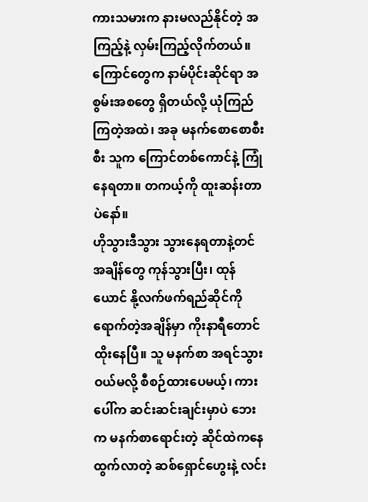ကားသမားက နားမလည်နိုင်တဲ့ အကြည့်နဲ့ လှမ်းကြည့်လိုက်တယ်။
ကြောင်တွေက နာမ်ပိုင်းဆိုင်ရာ အစွမ်းအစတွေ ရှိတယ်လို့ ယုံကြည်ကြတဲ့အထဲ၊ အခု မနက်စောစောစီးစီး သူက ကြောင်တစ်ကောင်နဲ့ ကြုံနေရတာ။ တကယ့်ကို ထူးဆန်းတာပဲနော်။
ဟိုသွားဒီသွား သွားနေရတာနဲ့တင် အချိန်တွေ ကုန်သွားပြီး၊ ထုန်ယောင် နို့လက်ဖက်ရည်ဆိုင်ကို ရောက်တဲ့အချိန်မှာ ကိုးနာရီတောင် ထိုးနေပြီ။ သူ မနက်စာ အရင်သွားဝယ်မလို့ စီစဉ်ထားပေမယ့်၊ ကားပေါ်က ဆင်းဆင်းချင်းမှာပဲ ဘေးက မနက်စာရောင်းတဲ့ ဆိုင်ထဲကနေ ထွက်လာတဲ့ ဆစ်ရှောင်ဟွေးနဲ့ လင်း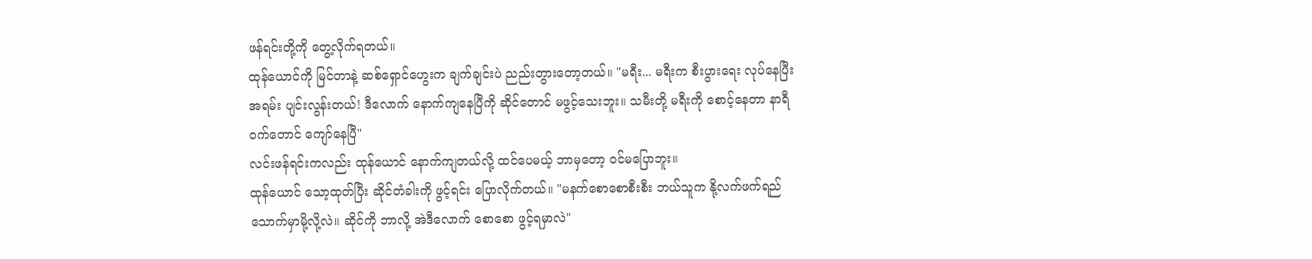ဖန်ရင်းတို့ကို တွေ့လိုက်ရတယ်။
ထုန်ယောင်ကို မြင်တာနဲ့ ဆစ်ရှောင်ဟွေးက ချက်ချင်းပဲ ညည်းတွားတော့တယ်။ "မရီး... မရီးက စီးပွားရေး လုပ်နေပြီး အရမ်း ပျင်းလွန်းတယ်! ဒီလောက် နောက်ကျနေပြီကို ဆိုင်တောင် မဖွင့်သေးဘူး။ သမီးတို့ မရီးကို စောင့်နေတာ နာရီဝက်တောင် ကျော်နေပြီ"
လင်းဖန်ရင်းကလည်း ထုန်ယောင် နောက်ကျတယ်လို့ ထင်ပေမယ့် ဘာမှတော့ ဝင်မပြောဘူး။
ထုန်ယောင် သော့ထုတ်ပြီး ဆိုင်တံခါးကို ဖွင့်ရင်း ပြောလိုက်တယ်။ "မနက်စောစောစီးစီး ဘယ်သူက နို့လက်ဖက်ရည် သောက်မှာမို့လို့လဲ။ ဆိုင်ကို ဘာလို့ အဲဒီလောက် စောစော ဖွင့်ရမှာလဲ"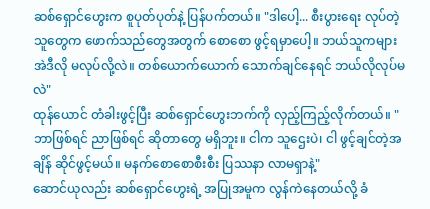ဆစ်ရှောင်ဟွေးက စူပုတ်ပုတ်နဲ့ ပြန်ပက်တယ်။ "ဒါပေါ့... စီးပွားရေး လုပ်တဲ့သူတွေက ဖောက်သည်တွေအတွက် စောစော ဖွင့်ရမှာပေါ့။ ဘယ်သူကများ အဲဒီလို မလုပ်လို့လဲ။ တစ်ယောက်ယောက် သောက်ချင်နေရင် ဘယ်လိုလုပ်မလဲ"
ထုန်ယောင် တံခါးဖွင့်ပြီး ဆစ်ရှောင်ဟွေးဘက်ကို လှည့်ကြည့်လိုက်တယ်။ "ဘာဖြစ်ရင် ညာဖြစ်ရင် ဆိုတာတွေ မရှိဘူး။ ငါက သူဌေးပဲ၊ ငါ ဖွင့်ချင်တဲ့အချိန် ဆိုင်ဖွင့်မယ်။ မနက်စောစောစီးစီး ပြဿနာ လာမရှာနဲ့"
ဆောင်ယုလည်း ဆစ်ရှောင်ဟွေးရဲ့ အပြုအမူက လွန်ကဲနေတယ်လို့ ခံ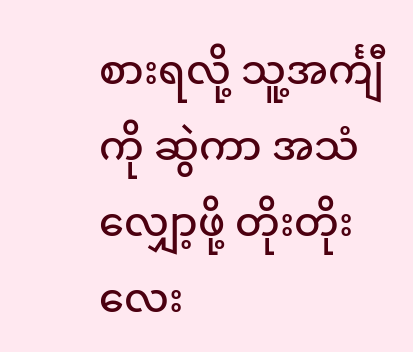စားရလို့ သူ့အင်္ကျီကို ဆွဲကာ အသံလျှော့ဖို့ တိုးတိုးလေး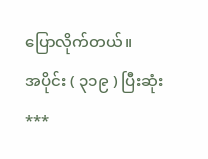ပြောလိုက်တယ်။
အပိုင်း ( ၃၁၉ ) ပြီးဆုံး
***